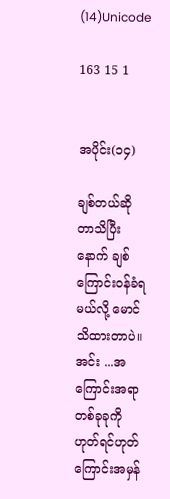(14)Unicode

163 15 1


အပိုင်း(၁၄)

ချစ်တယ်ဆိုတာသိပြီးနောက် ချစ်ကြောင်းဝန်ခံရမယ်လို့ မောင်သိထားတာပဲ။ အင်း ...အကြောင်းအရာတစ်ခုခုကို ဟုတ်ရင်ဟုတ်ကြောင်းအမှန်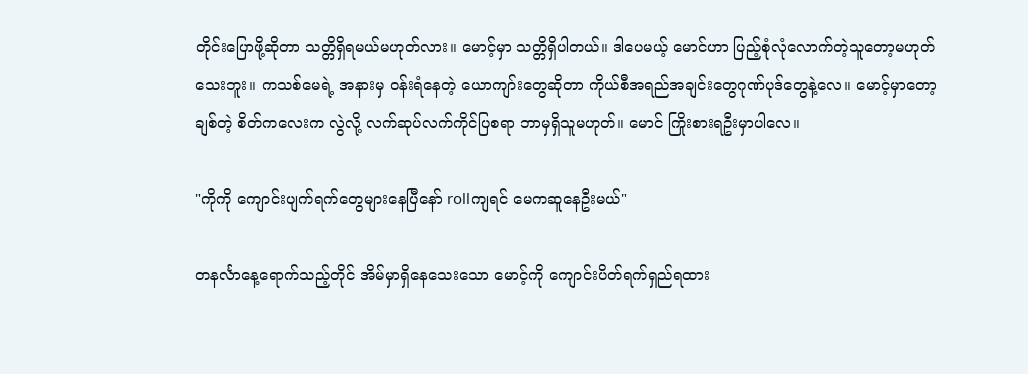တိုင်းပြောဖို့ဆိုတာ သတ္တိရှိရမယ်မဟုတ်လား။ မောင့်မှာ သတ္တိရှိပါတယ်။ ဒါပေမယ့် မောင်ဟာ ပြည့်စုံလုံလောက်တဲ့သူတော့မဟုတ်သေးဘူး။ ကသစ်မေရဲ့ အနားမှ ဝန်းရံနေတဲ့ ယောကျာ်းတွေဆိုတာ ကိုယ်စီအရည်အချင်းတွေဂုဏ်ပုဒ်တွေနဲ့လေ။ မောင့်မှာတော့ ချစ်တဲ့ စိတ်ကလေးက လွဲလို့ လက်ဆုပ်လက်ကိုင်ပြစရာ ဘာမှရှိသူမဟုတ်။ မောင် ကြိုးစားရဦးမှာပါလေ။

"ကိုကို ကျောင်းပျက်ရက်တွေများနေပြီနော် rollကျရင် မေကဆူနေဦးမယ်"

တနင်္လာနေ့ရောက်သည့်တိုင် အိမ်မှာရှိနေသေးသော မောင့်ကို ကျောင်းပိတ်ရက်ရှည်ရထား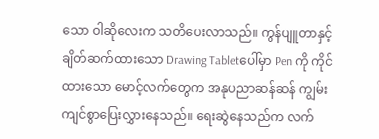သော ဝါဆိုလေးက သတိပေးလာသည်။ ကွန်ပျူတာနှင့် ချိတ်ဆက်ထားသော Drawing Tabletပေါ်မှာ Pen ကို ကိုင်ထားသော မောင့်လက်တွေက အနုပညာဆန်ဆန် ကျွမ်းကျင်စွာပြေးလွှားနေသည်။ ရေးဆွဲနေသည်က လက်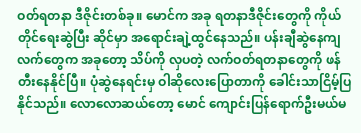ဝတ်ရတနာ ဒီဇိုင်းတစ်ခု။ မောင်က အခု ရတနာဒီဇိုင်းတွေကို ကိုယ်တိုင်ရေးဆွဲပြီး ဆိုင်မှာ အရောင်းချဲ့ထွင်နေသည်။ ပန်းချီဆွဲနေကျလက်တွေက အခုတော့ သိပ်ကို လှပတဲ့ လက်ဝတ်ရတနာတွေကို ဖန်တီးနေနိုင်ပြီ။ ပုံဆွဲနေရင်းမှ ဝါဆိုလေးပြောတာကို ခေါင်းသာငြိမ့်ပြနိုင်သည်။ လောလောဆယ်တော့ မောင် ကျောင်းပြန်ရောက်ဦးမယ်မ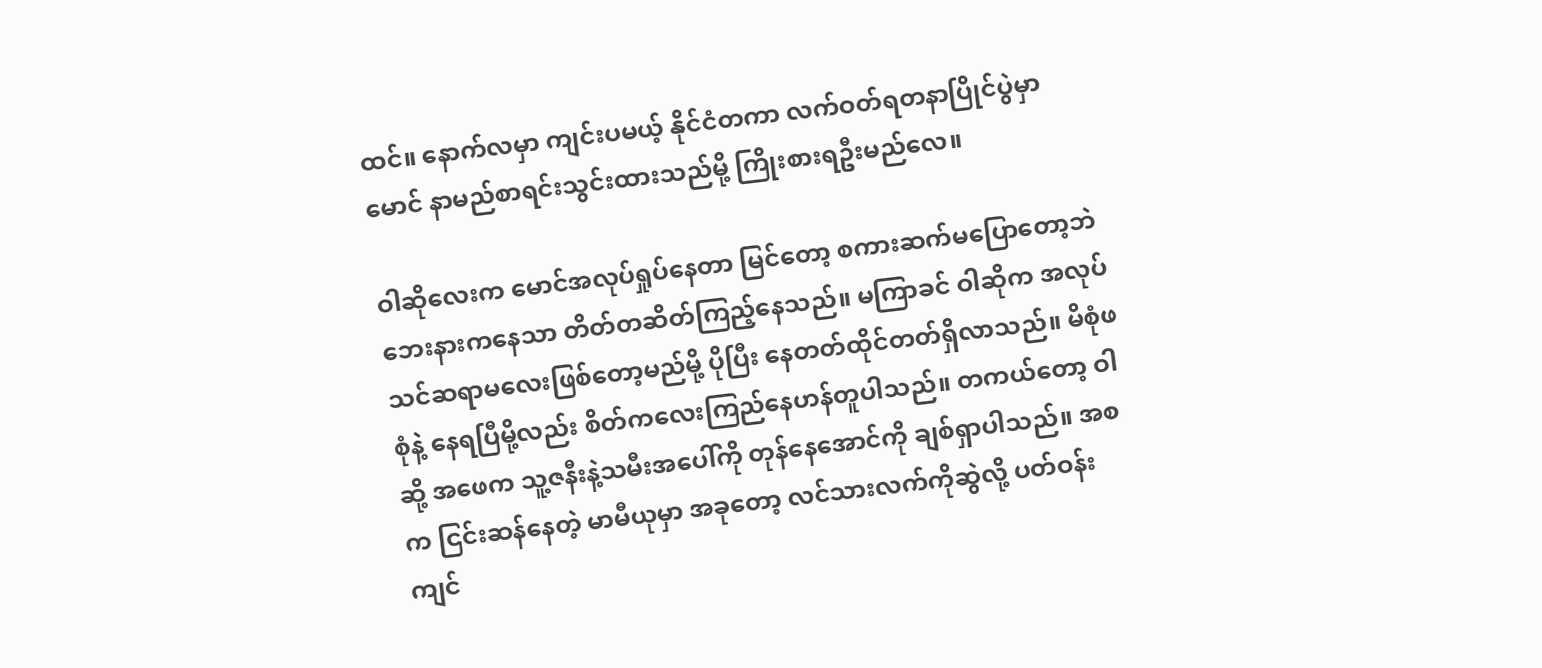ထင်။ နောက်လမှာ ကျင်းပမယ့် နိုင်ငံတကာ လက်ဝတ်ရတနာပြိုင်ပွဲမှာ မောင် နာမည်စာရင်းသွင်းထားသည်မို့ ကြိုးစားရဦးမည်လေ။

ဝါဆိုလေးက မောင်အလုပ်ရှုပ်နေတာ မြင်တော့ စကားဆက်မပြောတော့ဘဲ ဘေးနားကနေသာ တိတ်တဆိတ်ကြည့်နေသည်။ မကြာခင် ဝါဆိုက အလုပ်သင်ဆရာမလေးဖြစ်တော့မည်မို့ ပိုပြီး နေတတ်ထိုင်တတ်ရှိလာသည်။ မိစုံဖစုံနဲ့ နေရပြီမို့လည်း စိတ်ကလေးကြည်နေဟန်တူပါသည်။ တကယ်တော့ ဝါဆို့ အဖေက သူ့ဇနီးနဲ့သမီးအပေါ်ကို တုန်နေအောင်ကို ချစ်ရှာပါသည်။ အစက ငြင်းဆန်နေတဲ့ မာမီယုမှာ အခုတော့ လင်သားလက်ကိုဆွဲလို့ ပတ်ဝန်းကျင်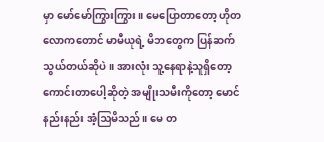မှာ မော်မော်ကြွားကြွား။ မေပြောတာတော့ ဟိုတလောကတောင် မာမီယုရဲ့ မိဘတွေက ပြန်ဆက်သွယ်တယ်ဆိုပဲ။ အားလုံး သူ့နေရာနဲ့သူရှိတော့ ကောင်းတာပေါ့ဆိုတဲ့ အမျိုးသမီးကိုတော့ မောင် နည်းနည်း အံ့ဩမိသည်။ မေ တ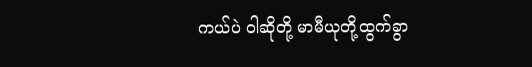ကယ်ပဲ ဝါဆိုတို့ မာမီယုတို့ထွက်ခွာ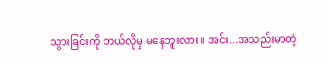သွားခြင်းကို ဘယ်လိုမှ မနေဘူးလား။ အင်း...အသည်းမာတဲ့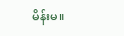မိန်းမ။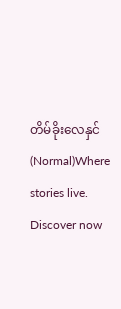တိမ်ခိုးလေနှင်(Normal)Where stories live. Discover now